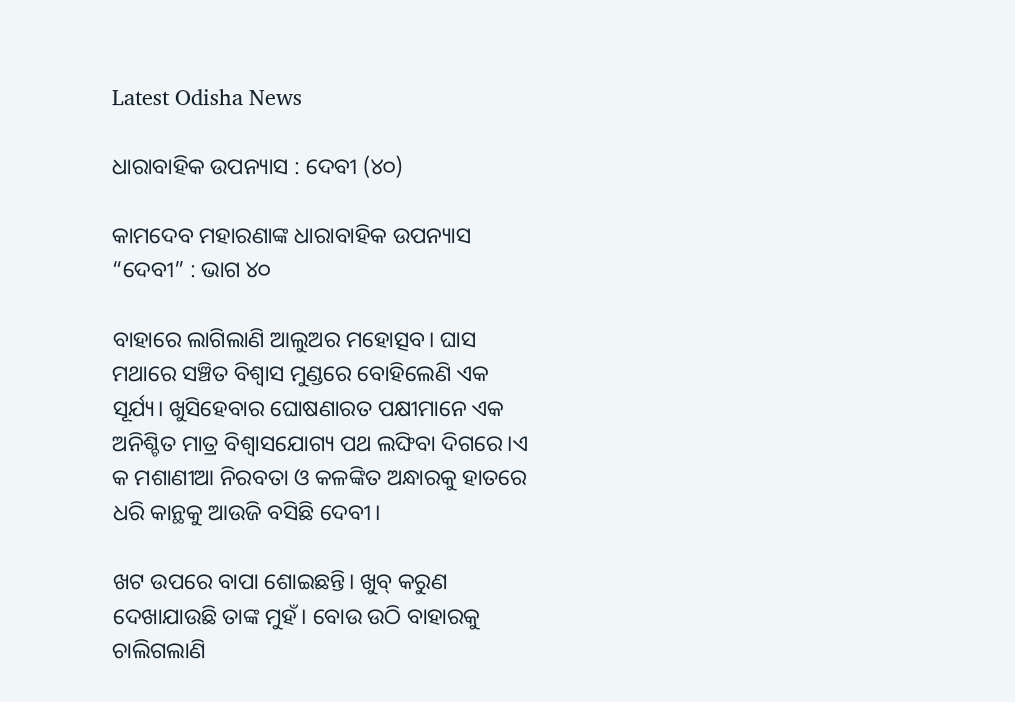Latest Odisha News

ଧାରାବାହିକ ଉପନ୍ୟାସ : ଦେବୀ (୪୦)

କାମଦେବ ମହାରଣାଙ୍କ ଧାରାବାହିକ ଉପନ୍ୟାସ “ଦେବୀ” : ଭାଗ ୪୦

ବାହାରେ ଲାଗିଲାଣି ଆଲୁଅର ମହୋତ୍ସବ। ଘାସ ମଥାରେ ସଞ୍ଚିତ ବିଶ୍ୱାସ ମୁଣ୍ଡରେ ବୋହିଲେଣି ଏକ ସୂର୍ଯ୍ୟ। ଖୁସିହେବାର ଘୋଷଣାରତ ପକ୍ଷୀମାନେ ଏକ ଅନିଶ୍ଚିତ ମାତ୍ର ବିଶ୍ୱାସଯୋଗ୍ୟ ପଥ ଲଙ୍ଘିବା ଦିଗରେ।ଏ କ ମଶାଣୀଆ ନିରବତା ଓ କଳଙ୍କିତ ଅନ୍ଧାରକୁ ହାତରେ ଧରି କାନ୍ଥକୁ ଆଉଜି ବସିଛି ଦେବୀ।

ଖଟ ଉପରେ ବାପା ଶୋଇଛନ୍ତି। ଖୁବ୍ କରୁଣ ଦେଖାଯାଉଛି ତାଙ୍କ ମୁହଁ। ବୋଉ ଉଠି ବାହାରକୁ ଚାଲିଗଲାଣି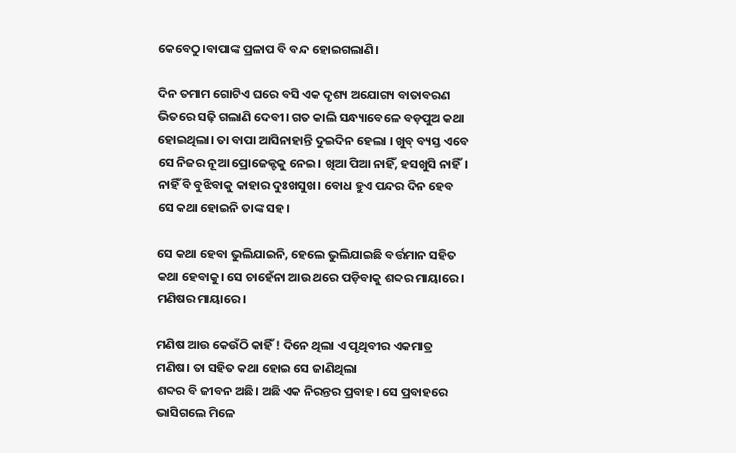କେବେଠୁ।ବାପାଙ୍କ ପ୍ରଳାପ ବି ବନ୍ଦ ହୋଇଗଲାଣି।

ଦିନ ତମାମ ଗୋଟିଏ ଘରେ ବସି ଏକ ଦୃଶ୍ୟ ଅଯୋଗ୍ୟ ବାତାବରଣ ଭିତରେ ସଢ଼ି ଗଲାଣି ଦେବୀ। ଗତ କାଲି ସନ୍ଧ୍ୟାବେଳେ ବଡ଼ପୁଅ କଥା ହୋଇଥିଲା। ତା ବାପା ଆସିନାହାନ୍ତି ଦୁଇଦିନ ହେଲା । ଖୁବ୍ ବ୍ୟସ୍ତ ଏବେ ସେ ନିଜର ନୂଆ ପ୍ରୋଜେକ୍ଟକୁ ନେଇ। ଖିଆ ପିଆ ନାହିଁ, ହସଖୁସି ନାହିଁ। ନାହିଁ ବି ବୁଝିବାକୁ କାହାର ଦୁଃଖସୁଖ। ବୋଧ ହୁଏ ପନ୍ଦର ଦିନ ହେବ ସେ କଥା ହୋଇନି ତାଙ୍କ ସହ।

ସେ କଥା ହେବା ଭୁଲିଯାଇନି, ହେଲେ ଭୁଲିଯାଇଛି ବର୍ତ୍ତମାନ ସହିତ କଥା ହେବାକୁ। ସେ ଚାହେଁନା ଆଉ ଥରେ ପଡ଼ିବାକୁ ଶବ୍ଦର ମାୟାରେ। ମଣିଷର ମାୟାରେ।

ମଣିଷ ଆଉ କେଉଁଠି କାହିଁ ! ଦିନେ ଥିଲା ଏ ପୃଥିବୀର ଏକମାତ୍ର ମଣିଷ। ତା ସହିତ କଥା ହୋଇ ସେ ଜାଣିଥିଲା
ଶବ୍ଦର ବି ଜୀବନ ଅଛି। ଅଛି ଏକ ନିରନ୍ତର ପ୍ରବାହ। ସେ ପ୍ରବାହରେ ଭାସିଗଲେ ମିଳେ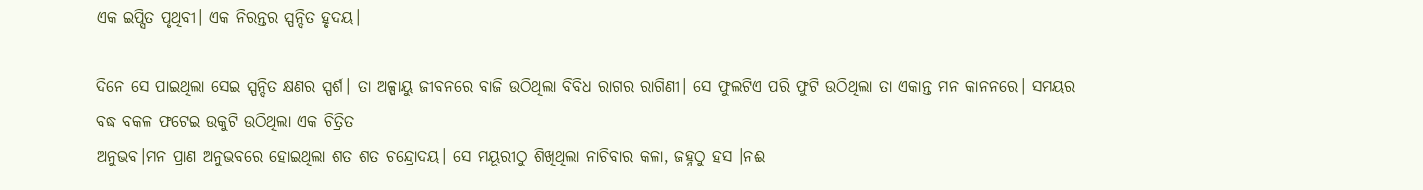ଏକ ଇପ୍ସିତ ପୃଥିବୀ। ଏକ ନିରନ୍ତର ସ୍ପନ୍ଦିତ ହୃଦୟ।

ଦିନେ ସେ ପାଇଥିଲା ସେଇ ସ୍ପନ୍ଦିତ କ୍ଷଣର ସ୍ପର୍ଶ। ତା ଅଳ୍ପାୟୁ ଜୀବନରେ ବାଜି ଉଠିଥିଲା ବିବିଧ ରାଗର ରାଗିଣୀ। ସେ ଫୁଲଟିଏ ପରି ଫୁଟି ଉଠିଥିଲା ତା ଏକାନ୍ତ ମନ କାନନରେ। ସମୟର ବଦ୍ଧ ବକଳ ଫଟେଇ ଉକୁଟି ଉଠିଥିଲା ଏକ ଚିତ୍ରିତ
ଅନୁଭବ।ମନ ପ୍ରାଣ ଅନୁଭବରେ ହୋଇଥିଲା ଶତ ଶତ ଚନ୍ଦ୍ରୋଦୟ। ସେ ମୟୂରୀଠୁ ଶିଖିଥିଲା ନାଚିବାର କଳା, ଜହ୍ନଠୁ ହସ ।ନଈ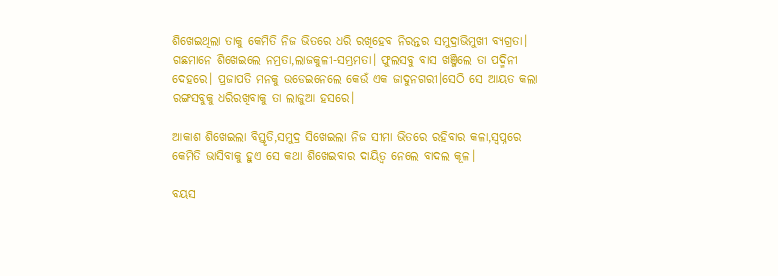ଶିଖେଇଥିଲା ତାକୁ କେମିତି ନିଜ ଭିତରେ ଧରି ରଖିହେବ ନିରନ୍ତର ସମୁଦ୍ରାଭିମୁଖୀ ବ୍ୟଗ୍ରତା। ଗଛମାନେ ଶିଖେଇଲେ ନମ୍ରତା,ଲାଜକୁଳୀ-ସମ୍ଭ୍ରମତା। ଫୁଲସବୁ ବାସ ଖଞ୍ଜିଲେ ତା ପଦ୍ମିନୀ ଦେହରେ। ପ୍ରଜାପତି ମନକୁ ଉଡେଇନେଲେ କେଉଁ ଏକ ଜାଦୁନଗରୀ।ସେଠି ସେ ଆୟତ କଲା ରଙ୍ଗସବୁକୁ ଧରିରଖିବାକୁ ତା ଲାଜୁଆ ହସରେ।

ଆକାଶ ଶିଖେଇଲା ବିସ୍ତୃତି,ସମୁଦ୍ର ସିଖେଇଲା ନିଜ ସୀମା ଭିତରେ ରହିବାର କଳା,ସ୍ୱପ୍ନରେ କେମିତି ଭାସିବାକୁ ହୁଏ ସେ କଥା ଶିଖେଇବାର ଦାୟିତ୍ଵ ନେଲେ ବାଦଲ କୂଳ।

ବୟସ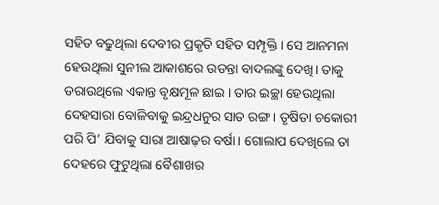ସହିତ ବଢୁଥିଲା ଦେବୀର ପ୍ରକୃତି ସହିତ ସମ୍ପୃକ୍ତି । ସେ ଆନମନା ହେଉଥିଲା ସୁନୀଲ ଆକାଶରେ ଉଡନ୍ତା ବାଦଲଙ୍କୁ ଦେଖି। ତାକୁ ଡରାଉଥିଲେ ଏକାନ୍ତ ବୃକ୍ଷମୂଳ ଛାଇ । ତାର ଇଚ୍ଛା ହେଉଥିଲା ଦେହସାରା ବୋଳିବାକୁ ଇନ୍ଦ୍ରଧନୁର ସାତ ରଙ୍ଗ। ତୃଷିତା ଚକୋରୀ ପରି ପି’ ଯିବାକୁ ସାରା ଆଷାଢ଼ର ବର୍ଷା। ଗୋଲାପ ଦେଖିଲେ ତା ଦେହରେ ଫୁଟୁଥିଲା ବୈଶାଖର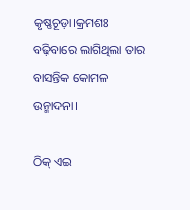କୃଷ୍ଣଚୂଡ଼ା।କ୍ରମଶଃ ବଢ଼ିବାରେ ଲାଗିଥିଲା ତାର ବାସନ୍ତିକ କୋମଳ ଉନ୍ମାଦନା।

ଠିକ୍ ଏଇ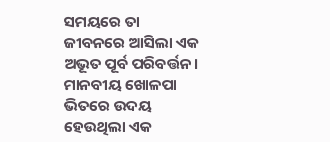ସମୟରେ ତା ଜୀବନରେ ଆସିଲା ଏକ ଅଭୂତ ପୂର୍ବ ପରିବର୍ତ୍ତନ। ମାନବୀୟ ଖୋଳପା ଭିତରେ ଉଦୟ ହେଉଥିଲା ଏକ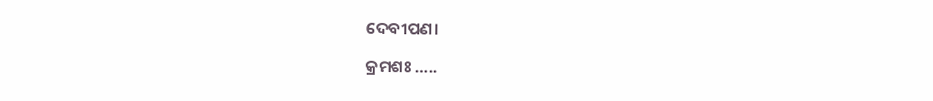ଦେବୀପଣ।

କ୍ରମଶଃ …..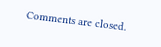Comments are closed.